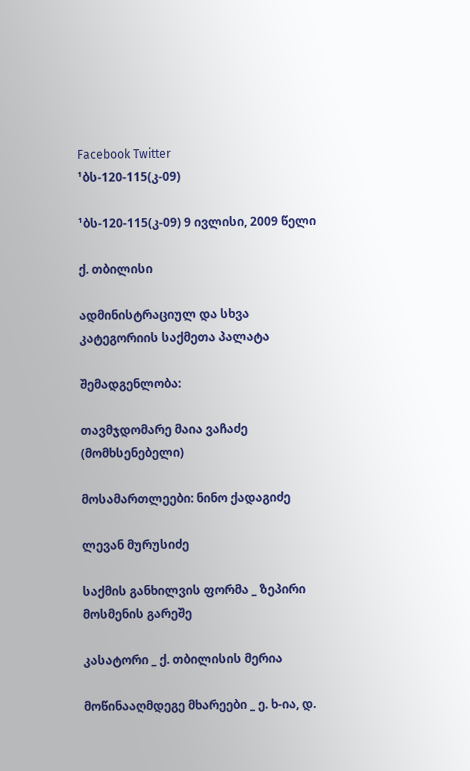Facebook Twitter
¹ბს-120-115(კ-09)

¹ბს-120-115(კ-09) 9 ივლისი, 2009 წელი

ქ. თბილისი

ადმინისტრაციულ და სხვა კატეგორიის საქმეთა პალატა

შემადგენლობა:

თავმჯდომარე მაია ვაჩაძე (მომხსენებელი)

მოსამართლეები: ნინო ქადაგიძე

ლევან მურუსიძე

საქმის განხილვის ფორმა _ ზეპირი მოსმენის გარეშე

კასატორი _ ქ. თბილისის მერია

მოწინააღმდეგე მხარეები _ ე. ხ-ია, დ.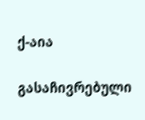ქ-აია

გასაჩივრებული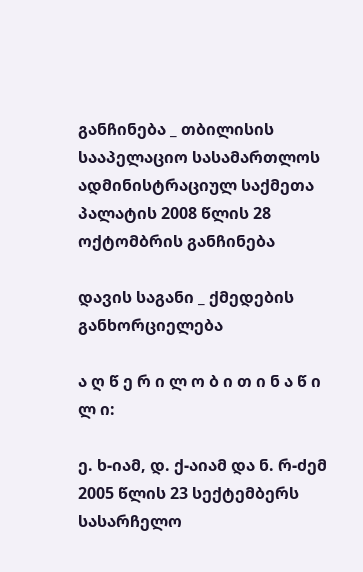განჩინება _ თბილისის სააპელაციო სასამართლოს ადმინისტრაციულ საქმეთა პალატის 2008 წლის 28 ოქტომბრის განჩინება

დავის საგანი _ ქმედების განხორციელება

ა ღ წ ე რ ი ლ ო ბ ი თ ი ნ ა წ ი ლ ი:

ე. ხ-იამ, დ. ქ-აიამ და ნ. რ-ძემ 2005 წლის 23 სექტემბერს სასარჩელო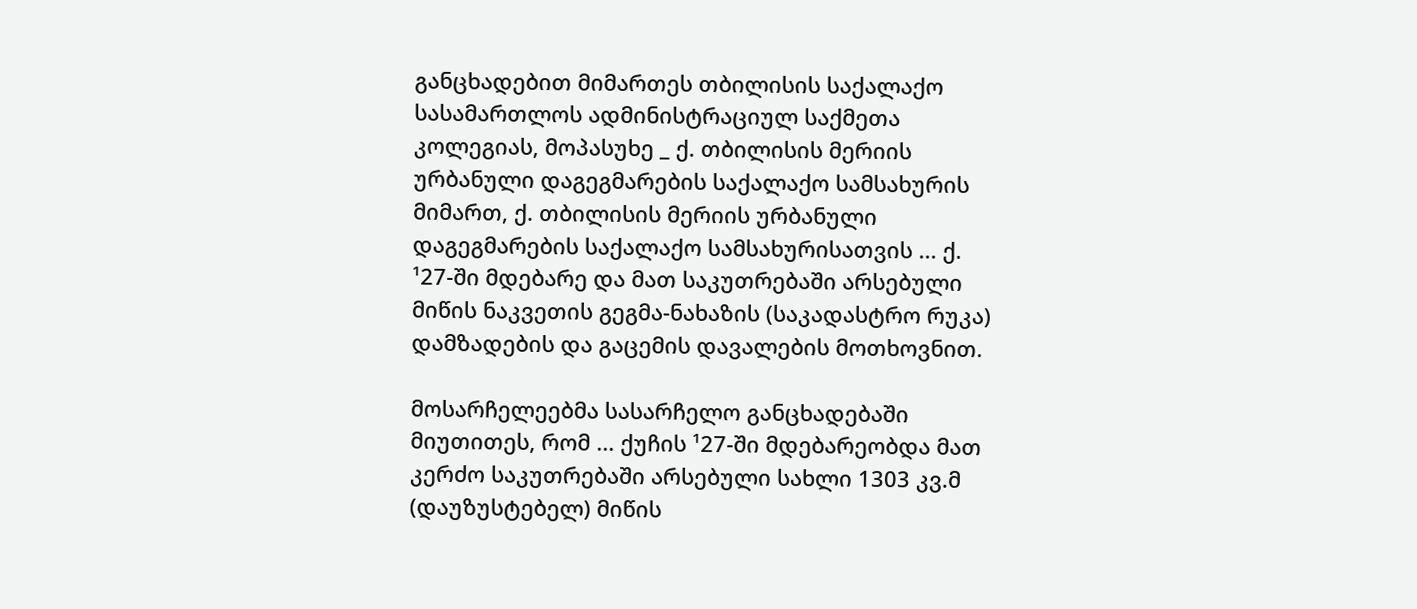განცხადებით მიმართეს თბილისის საქალაქო სასამართლოს ადმინისტრაციულ საქმეთა კოლეგიას, მოპასუხე _ ქ. თბილისის მერიის ურბანული დაგეგმარების საქალაქო სამსახურის მიმართ, ქ. თბილისის მერიის ურბანული დაგეგმარების საქალაქო სამსახურისათვის ... ქ. ¹27-ში მდებარე და მათ საკუთრებაში არსებული მიწის ნაკვეთის გეგმა-ნახაზის (საკადასტრო რუკა) დამზადების და გაცემის დავალების მოთხოვნით.

მოსარჩელეებმა სასარჩელო განცხადებაში მიუთითეს, რომ ... ქუჩის ¹27-ში მდებარეობდა მათ კერძო საკუთრებაში არსებული სახლი 1303 კვ.მ (დაუზუსტებელ) მიწის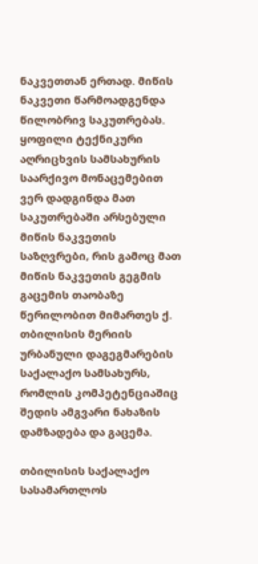ნაკვეთთან ერთად. მიწის ნაკვეთი წარმოადგენდა წილობრივ საკუთრებას. ყოფილი ტექნიკური აღრიცხვის სამსახურის საარქივო მონაცემებით ვერ დადგინდა მათ საკუთრებაში არსებული მიწის ნაკვეთის საზღვრები, რის გამოც მათ მიწის ნაკვეთის გეგმის გაცემის თაობაზე წერილობით მიმართეს ქ. თბილისის მერიის ურბანული დაგეგმარების საქალაქო სამსახურს, რომლის კომპეტენციაშიც შედის ამგვარი ნახაზის დამზადება და გაცემა.

თბილისის საქალაქო სასამართლოს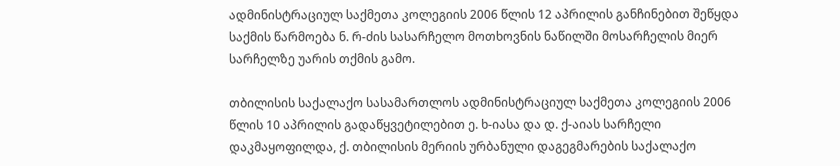ადმინისტრაციულ საქმეთა კოლეგიის 2006 წლის 12 აპრილის განჩინებით შეწყდა საქმის წარმოება ნ. რ-ძის სასარჩელო მოთხოვნის ნაწილში მოსარჩელის მიერ სარჩელზე უარის თქმის გამო.

თბილისის საქალაქო სასამართლოს ადმინისტრაციულ საქმეთა კოლეგიის 2006 წლის 10 აპრილის გადაწყვეტილებით ე. ხ-იასა და დ. ქ-აიას სარჩელი დაკმაყოფილდა, ქ. თბილისის მერიის ურბანული დაგეგმარების საქალაქო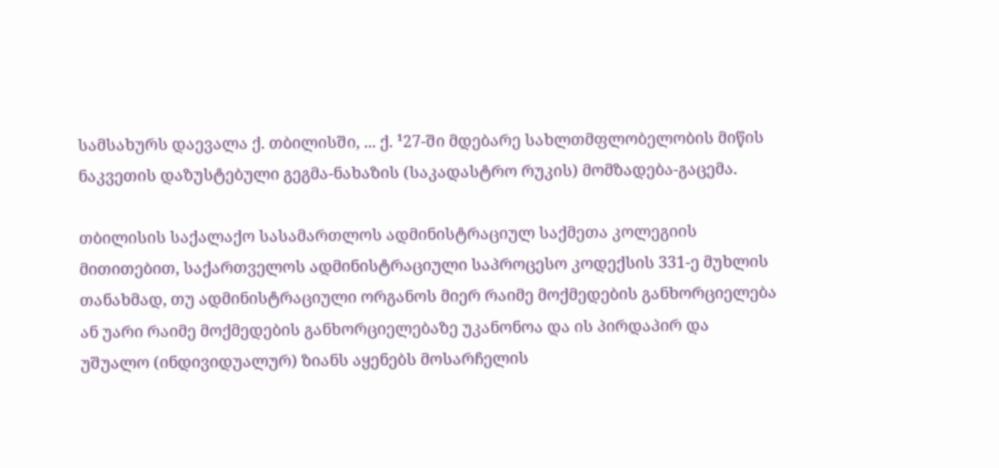სამსახურს დაევალა ქ. თბილისში, ... ქ. ¹27-ში მდებარე სახლთმფლობელობის მიწის ნაკვეთის დაზუსტებული გეგმა-ნახაზის (საკადასტრო რუკის) მომზადება-გაცემა.

თბილისის საქალაქო სასამართლოს ადმინისტრაციულ საქმეთა კოლეგიის მითითებით, საქართველოს ადმინისტრაციული საპროცესო კოდექსის 331-ე მუხლის თანახმად, თუ ადმინისტრაციული ორგანოს მიერ რაიმე მოქმედების განხორციელება ან უარი რაიმე მოქმედების განხორციელებაზე უკანონოა და ის პირდაპირ და უშუალო (ინდივიდუალურ) ზიანს აყენებს მოსარჩელის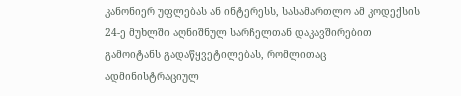კანონიერ უფლებას ან ინტერესს, სასამართლო ამ კოდექსის 24-ე მუხლში აღნიშნულ სარჩელთან დაკავშირებით გამოიტანს გადაწყვეტილებას, რომლითაც ადმინისტრაციულ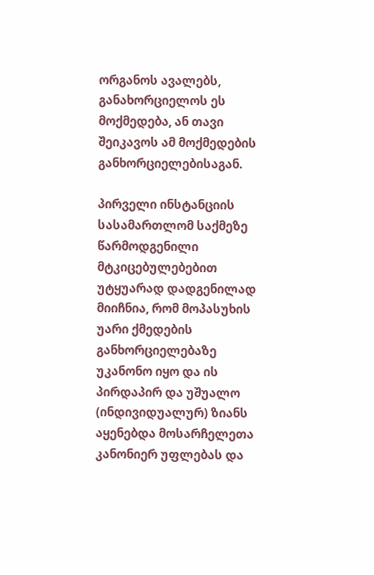ორგანოს ავალებს, განახორციელოს ეს მოქმედება, ან თავი შეიკავოს ამ მოქმედების განხორციელებისაგან.

პირველი ინსტანციის სასამართლომ საქმეზე წარმოდგენილი მტკიცებულებებით უტყუარად დადგენილად მიიჩნია, რომ მოპასუხის უარი ქმედების განხორციელებაზე უკანონო იყო და ის პირდაპირ და უშუალო (ინდივიდუალურ) ზიანს აყენებდა მოსარჩელეთა კანონიერ უფლებას და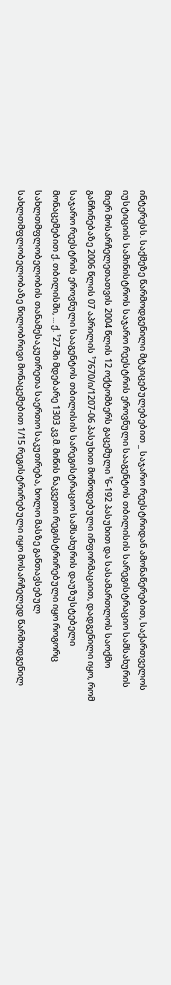ინტერესს. საქმეზე წარმოდგენილი მტკიცებულებებით _ საჯარო რეესტრიდან ამონაწერებით, საქართველოს იუსტიციის სამინისტროს საჯარო რეესტრის ეროვნული სააგენტოს თბილისის სარეგისტრაციო სამსახურის მიერ მოსარჩელეთათვის 2004 წლის 12 ოქტომბერს გაცემული ¹6-192 პასუხით და სასამართლოს საოქმო განჩინებაზე 2006 წლის 07 აპრილის ¹7670/ი/1207-06 პასუხით მოწოდებული ინფორმაციით, დადგენილი იყო, რომ საჯარო რეესტრის ეროვნული სააგენტოს თბილისის სარეგისტრაციო სამსახურის დაუზუსტებელი მონაცემებით ქ. თბილისში, ... ქ. ¹27-ში მდებარე 1303 კვ.მ. მიწის ნაკვეთი რეგისტრირებული იყო როგორც სახლთმფლობელობის თანამესაკუთრეთა საერთო საკუთრება, ხოლო მასზე განთავსებულ სახლთმფლობელობაზე წილობრივი მონაცემებით 1/15 რეგისტრირებული იყო მოსარჩელედ წარმოდგენილ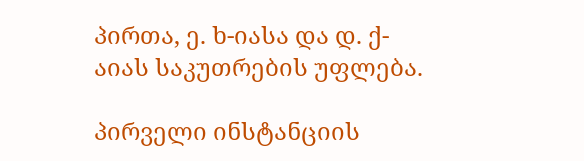პირთა, ე. ხ-იასა და დ. ქ-აიას საკუთრების უფლება.

პირველი ინსტანციის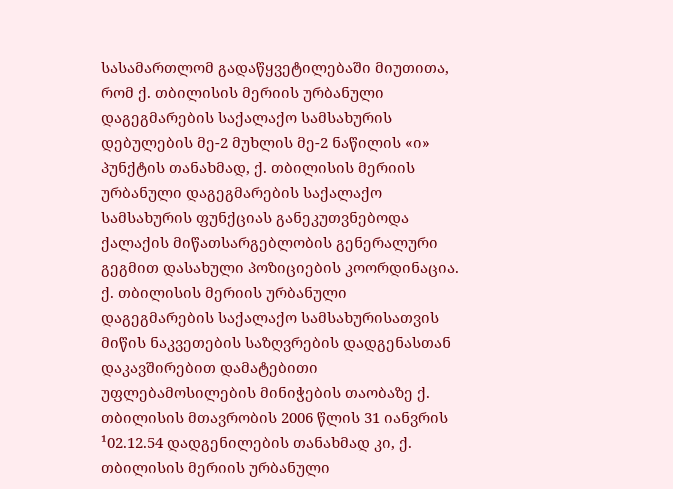სასამართლომ გადაწყვეტილებაში მიუთითა, რომ ქ. თბილისის მერიის ურბანული დაგეგმარების საქალაქო სამსახურის დებულების მე-2 მუხლის მე-2 ნაწილის «ი» პუნქტის თანახმად, ქ. თბილისის მერიის ურბანული დაგეგმარების საქალაქო სამსახურის ფუნქციას განეკუთვნებოდა ქალაქის მიწათსარგებლობის გენერალური გეგმით დასახული პოზიციების კოორდინაცია. ქ. თბილისის მერიის ურბანული დაგეგმარების საქალაქო სამსახურისათვის მიწის ნაკვეთების საზღვრების დადგენასთან დაკავშირებით დამატებითი უფლებამოსილების მინიჭების თაობაზე ქ. თბილისის მთავრობის 2006 წლის 31 იანვრის ¹02.12.54 დადგენილების თანახმად კი, ქ. თბილისის მერიის ურბანული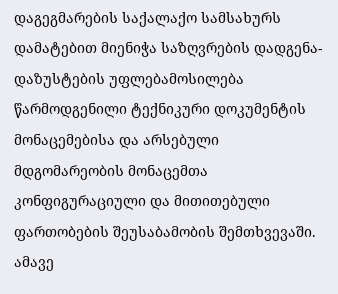დაგეგმარების საქალაქო სამსახურს დამატებით მიენიჭა საზღვრების დადგენა-დაზუსტების უფლებამოსილება წარმოდგენილი ტექნიკური დოკუმენტის მონაცემებისა და არსებული მდგომარეობის მონაცემთა კონფიგურაციული და მითითებული ფართობების შეუსაბამობის შემთხვევაში. ამავე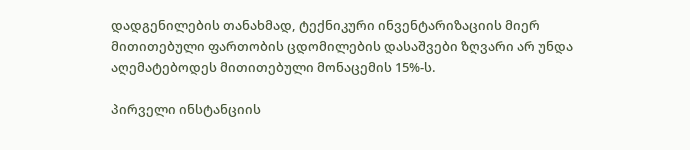დადგენილების თანახმად, ტექნიკური ინვენტარიზაციის მიერ მითითებული ფართობის ცდომილების დასაშვები ზღვარი არ უნდა აღემატებოდეს მითითებული მონაცემის 15%-ს.

პირველი ინსტანციის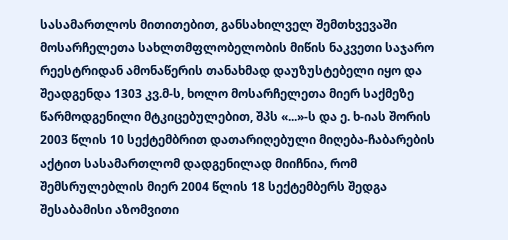სასამართლოს მითითებით, განსახილველ შემთხვევაში მოსარჩელეთა სახლთმფლობელობის მიწის ნაკვეთი საჯარო რეესტრიდან ამონაწერის თანახმად დაუზუსტებელი იყო და შეადგენდა 1303 კვ.მ-ს, ხოლო მოსარჩელეთა მიერ საქმეზე წარმოდგენილი მტკიცებულებით, შპს «...»-ს და ე. ხ-იას შორის 2003 წლის 10 სექტემბრით დათარიღებული მიღება-ჩაბარების აქტით სასამართლომ დადგენილად მიიჩნია, რომ შემსრულებლის მიერ 2004 წლის 18 სექტემბერს შედგა შესაბამისი აზომვითი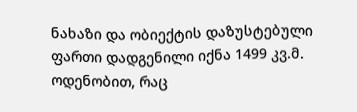ნახაზი და ობიექტის დაზუსტებული ფართი დადგენილი იქნა 1499 კვ.მ. ოდენობით, რაც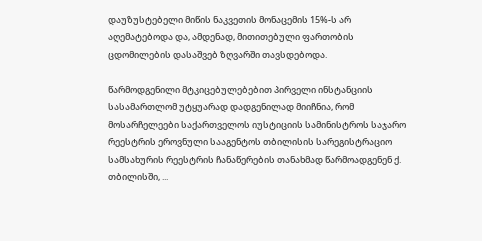დაუზუსტებელი მიწის ნაკვეთის მონაცემის 15%-ს არ აღემატებოდა და, ამდენად, მითითებული ფართობის ცდომილების დასაშვებ ზღვარში თავსდებოდა.

წარმოდგენილი მტკიცებულებებით პირველი ინსტანციის სასამართლომ უტყუარად დადგენილად მიიჩნია, რომ მოსარჩელეები საქართველოს იუსტიციის სამინისტროს საჯარო რეესტრის ეროვნული სააგენტოს თბილისის სარეგისტრაციო სამსახურის რეესტრის ჩანაწერების თანახმად წარმოადგენენ ქ. თბილისში, ...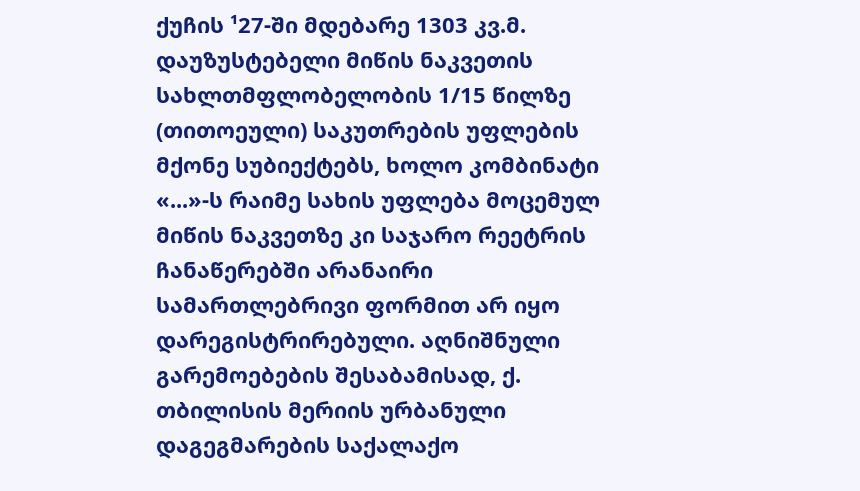ქუჩის ¹27-ში მდებარე 1303 კვ.მ. დაუზუსტებელი მიწის ნაკვეთის სახლთმფლობელობის 1/15 წილზე (თითოეული) საკუთრების უფლების მქონე სუბიექტებს, ხოლო კომბინატი «...»-ს რაიმე სახის უფლება მოცემულ მიწის ნაკვეთზე კი საჯარო რეეტრის ჩანაწერებში არანაირი სამართლებრივი ფორმით არ იყო დარეგისტრირებული. აღნიშნული გარემოებების შესაბამისად, ქ. თბილისის მერიის ურბანული დაგეგმარების საქალაქო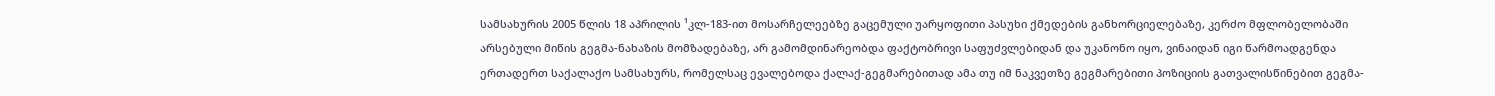სამსახურის 2005 წლის 18 აპრილის ¹კლ-183-ით მოსარჩელეებზე გაცემული უარყოფითი პასუხი ქმედების განხორციელებაზე, კერძო მფლობელობაში არსებული მიწის გეგმა-ნახაზის მომზადებაზე, არ გამომდინარეობდა ფაქტობრივი საფუძვლებიდან და უკანონო იყო, ვინაიდან იგი წარმოადგენდა ერთადერთ საქალაქო სამსახურს, რომელსაც ევალებოდა ქალაქ-გეგმარებითად ამა თუ იმ ნაკვეთზე გეგმარებითი პოზიციის გათვალისწინებით გეგმა-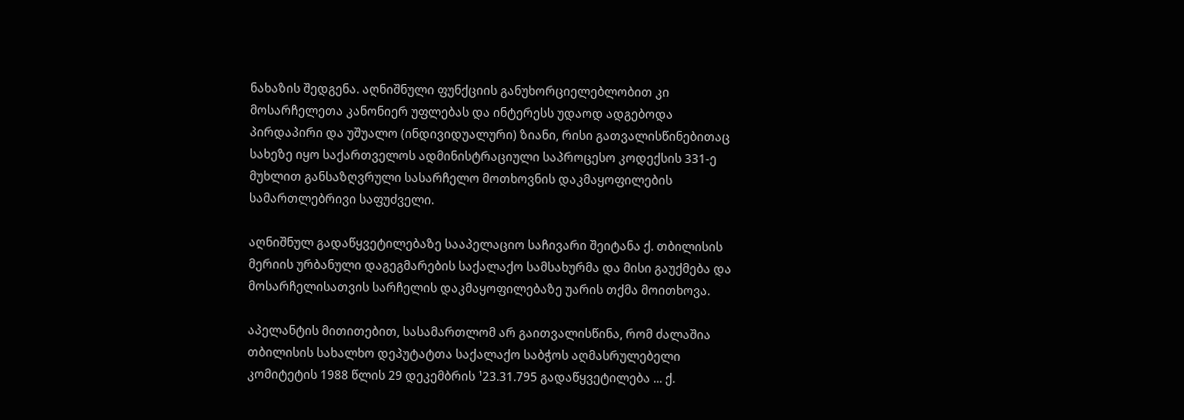ნახაზის შედგენა. აღნიშნული ფუნქციის განუხორციელებლობით კი მოსარჩელეთა კანონიერ უფლებას და ინტერესს უდაოდ ადგებოდა პირდაპირი და უშუალო (ინდივიდუალური) ზიანი, რისი გათვალისწინებითაც სახეზე იყო საქართველოს ადმინისტრაციული საპროცესო კოდექსის 331-ე მუხლით განსაზღვრული სასარჩელო მოთხოვნის დაკმაყოფილების სამართლებრივი საფუძველი.

აღნიშნულ გადაწყვეტილებაზე სააპელაციო საჩივარი შეიტანა ქ. თბილისის მერიის ურბანული დაგეგმარების საქალაქო სამსახურმა და მისი გაუქმება და მოსარჩელისათვის სარჩელის დაკმაყოფილებაზე უარის თქმა მოითხოვა.

აპელანტის მითითებით, სასამართლომ არ გაითვალისწინა, რომ ძალაშია თბილისის სახალხო დეპუტატთა საქალაქო საბჭოს აღმასრულებელი კომიტეტის 1988 წლის 29 დეკემბრის ¹23.31.795 გადაწყვეტილება ... ქ.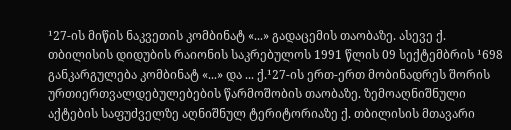¹27-ის მიწის ნაკვეთის კომბინატ «...» გადაცემის თაობაზე. ასევე ქ. თბილისის დიდუბის რაიონის საკრებულოს 1991 წლის 09 სექტემბრის ¹698 განკარგულება კომბინატ «...» და ... ქ.¹27-ის ერთ-ერთ მობინადრეს შორის ურთიერთვალდებულებების წარმოშობის თაობაზე. ზემოაღნიშნული აქტების საფუძველზე აღნიშნულ ტერიტორიაზე ქ. თბილისის მთავარი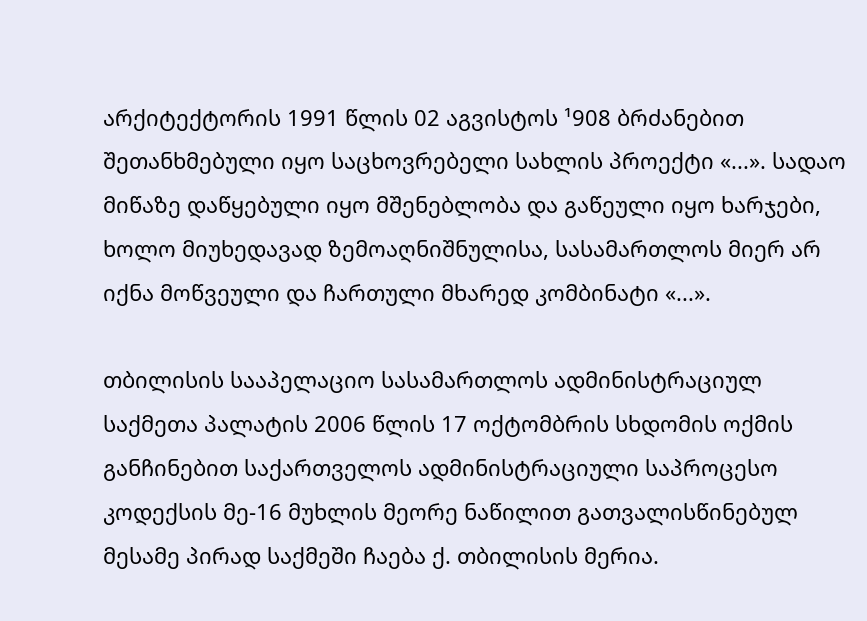არქიტექტორის 1991 წლის 02 აგვისტოს ¹908 ბრძანებით შეთანხმებული იყო საცხოვრებელი სახლის პროექტი «...». სადაო მიწაზე დაწყებული იყო მშენებლობა და გაწეული იყო ხარჯები, ხოლო მიუხედავად ზემოაღნიშნულისა, სასამართლოს მიერ არ იქნა მოწვეული და ჩართული მხარედ კომბინატი «...».

თბილისის სააპელაციო სასამართლოს ადმინისტრაციულ საქმეთა პალატის 2006 წლის 17 ოქტომბრის სხდომის ოქმის განჩინებით საქართველოს ადმინისტრაციული საპროცესო კოდექსის მე-16 მუხლის მეორე ნაწილით გათვალისწინებულ მესამე პირად საქმეში ჩაება ქ. თბილისის მერია.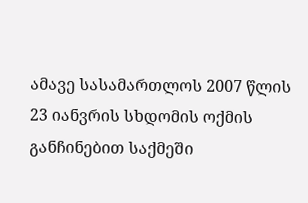ამავე სასამართლოს 2007 წლის 23 იანვრის სხდომის ოქმის განჩინებით საქმეში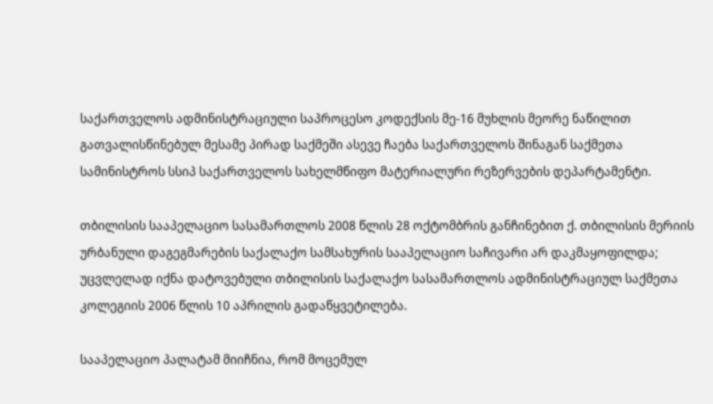საქართველოს ადმინისტრაციული საპროცესო კოდექსის მე-16 მუხლის მეორე ნაწილით გათვალისწინებულ მესამე პირად საქმეში ასევე ჩაება საქართველოს შინაგან საქმეთა სამინისტროს სსიპ საქართველოს სახელმწიფო მატერიალური რეზერვების დეპარტამენტი.

თბილისის სააპელაციო სასამართლოს 2008 წლის 28 ოქტომბრის განჩინებით ქ. თბილისის მერიის ურბანული დაგეგმარების საქალაქო სამსახურის სააპელაციო საჩივარი არ დაკმაყოფილდა; უცვლელად იქნა დატოვებული თბილისის საქალაქო სასამართლოს ადმინისტრაციულ საქმეთა კოლეგიის 2006 წლის 10 აპრილის გადაწყვეტილება.

სააპელაციო პალატამ მიიჩნია, რომ მოცემულ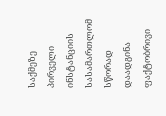საქმეზე პირველი ინსტანციის სასამართლომ სწორად დაადგინა ფაქტობრივი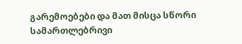გარემოებები და მათ მისცა სწორი სამართლებრივი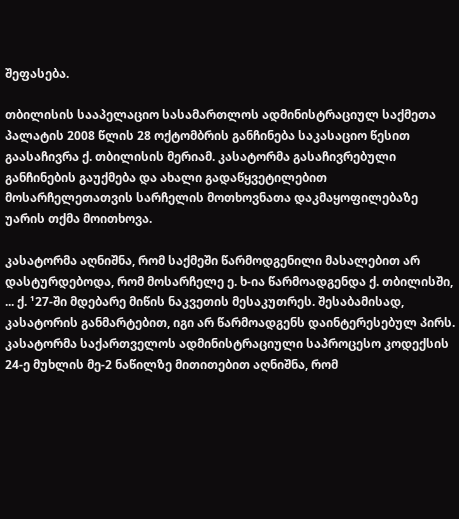შეფასება.

თბილისის სააპელაციო სასამართლოს ადმინისტრაციულ საქმეთა პალატის 2008 წლის 28 ოქტომბრის განჩინება საკასაციო წესით გაასაჩივრა ქ. თბილისის მერიამ. კასატორმა გასაჩივრებული განჩინების გაუქმება და ახალი გადაწყვეტილებით მოსარჩელეთათვის სარჩელის მოთხოვნათა დაკმაყოფილებაზე უარის თქმა მოითხოვა.

კასატორმა აღნიშნა, რომ საქმეში წარმოდგენილი მასალებით არ დასტურდებოდა, რომ მოსარჩელე ე. ხ-ია წარმოადგენდა ქ. თბილისში, ... ქ. ¹27-ში მდებარე მიწის ნაკვეთის მესაკუთრეს. შესაბამისად, კასატორის განმარტებით, იგი არ წარმოადგენს დაინტერესებულ პირს. კასატორმა საქართველოს ადმინისტრაციული საპროცესო კოდექსის 24-ე მუხლის მე-2 ნაწილზე მითითებით აღნიშნა, რომ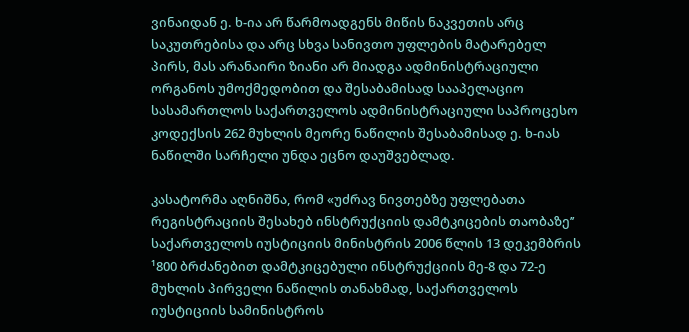ვინაიდან ე. ხ-ია არ წარმოადგენს მიწის ნაკვეთის არც საკუთრებისა და არც სხვა სანივთო უფლების მატარებელ პირს, მას არანაირი ზიანი არ მიადგა ადმინისტრაციული ორგანოს უმოქმედობით და შესაბამისად სააპელაციო სასამართლოს საქართველოს ადმინისტრაციული საპროცესო კოდექსის 262 მუხლის მეორე ნაწილის შესაბამისად ე. ხ-იას ნაწილში სარჩელი უნდა ეცნო დაუშვებლად.

კასატორმა აღნიშნა, რომ «უძრავ ნივთებზე უფლებათა რეგისტრაციის შესახებ ინსტრუქციის დამტკიცების თაობაზე’’ საქართველოს იუსტიციის მინისტრის 2006 წლის 13 დეკემბრის ¹800 ბრძანებით დამტკიცებული ინსტრუქციის მე-8 და 72-ე მუხლის პირველი ნაწილის თანახმად, საქართველოს იუსტიციის სამინისტროს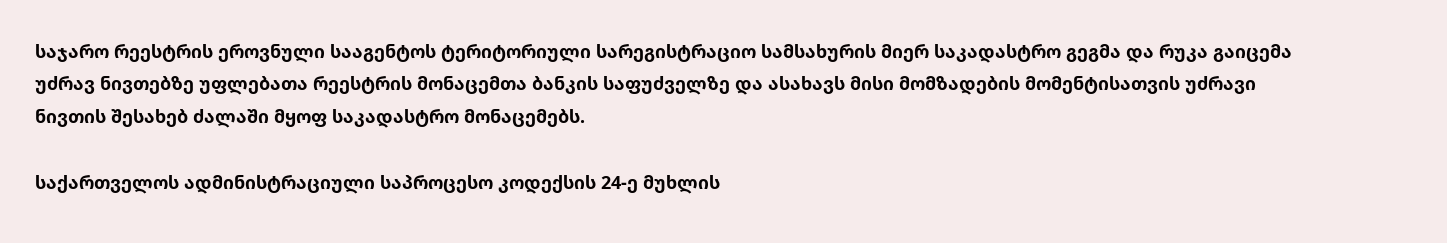საჯარო რეესტრის ეროვნული სააგენტოს ტერიტორიული სარეგისტრაციო სამსახურის მიერ საკადასტრო გეგმა და რუკა გაიცემა უძრავ ნივთებზე უფლებათა რეესტრის მონაცემთა ბანკის საფუძველზე და ასახავს მისი მომზადების მომენტისათვის უძრავი ნივთის შესახებ ძალაში მყოფ საკადასტრო მონაცემებს.

საქართველოს ადმინისტრაციული საპროცესო კოდექსის 24-ე მუხლის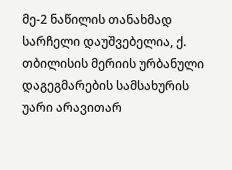მე-2 ნაწილის თანახმად სარჩელი დაუშვებელია, ქ. თბილისის მერიის ურბანული დაგეგმარების სამსახურის უარი არავითარ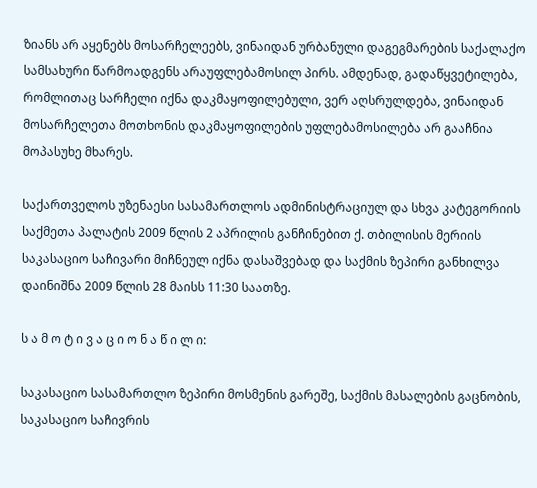ზიანს არ აყენებს მოსარჩელეებს, ვინაიდან ურბანული დაგეგმარების საქალაქო სამსახური წარმოადგენს არაუფლებამოსილ პირს. ამდენად, გადაწყვეტილება, რომლითაც სარჩელი იქნა დაკმაყოფილებული, ვერ აღსრულდება, ვინაიდან მოსარჩელეთა მოთხონის დაკმაყოფილების უფლებამოსილება არ გააჩნია მოპასუხე მხარეს.

საქართველოს უზენაესი სასამართლოს ადმინისტრაციულ და სხვა კატეგორიის საქმეთა პალატის 2009 წლის 2 აპრილის განჩინებით ქ. თბილისის მერიის საკასაციო საჩივარი მიჩნეულ იქნა დასაშვებად და საქმის ზეპირი განხილვა დაინიშნა 2009 წლის 28 მაისს 11:30 საათზე.

ს ა მ ო ტ ი ვ ა ც ი ო ნ ა წ ი ლ ი:

საკასაციო სასამართლო ზეპირი მოსმენის გარეშე, საქმის მასალების გაცნობის, საკასაციო საჩივრის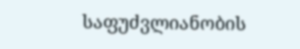საფუძვლიანობის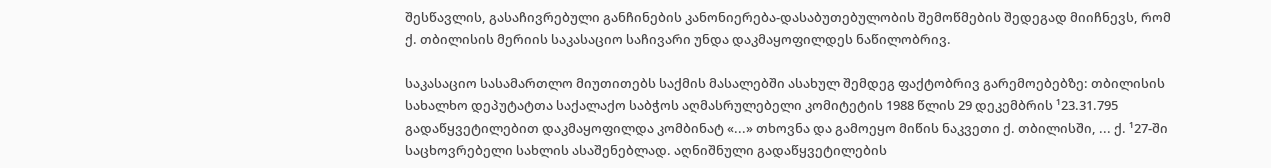შესწავლის, გასაჩივრებული განჩინების კანონიერება-დასაბუთებულობის შემოწმების შედეგად მიიჩნევს, რომ ქ. თბილისის მერიის საკასაციო საჩივარი უნდა დაკმაყოფილდეს ნაწილობრივ.

საკასაციო სასამართლო მიუთითებს საქმის მასალებში ასახულ შემდეგ ფაქტობრივ გარემოებებზე: თბილისის სახალხო დეპუტატთა საქალაქო საბჭოს აღმასრულებელი კომიტეტის 1988 წლის 29 დეკემბრის ¹23.31.795 გადაწყვეტილებით დაკმაყოფილდა კომბინატ «...» თხოვნა და გამოეყო მიწის ნაკვეთი ქ. თბილისში, ... ქ. ¹27-ში საცხოვრებელი სახლის ასაშენებლად. აღნიშნული გადაწყვეტილების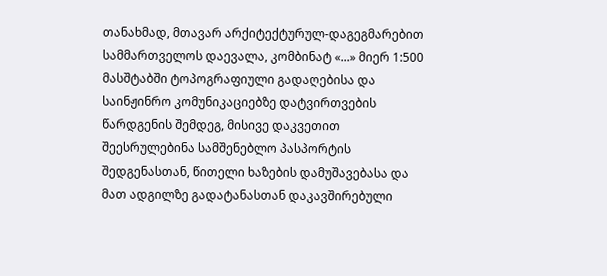თანახმად, მთავარ არქიტექტურულ-დაგეგმარებით სამმართველოს დაევალა, კომბინატ «...» მიერ 1:500 მასშტაბში ტოპოგრაფიული გადაღებისა და საინჟინრო კომუნიკაციებზე დატვირთვების წარდგენის შემდეგ, მისივე დაკვეთით შეესრულებინა სამშენებლო პასპორტის შედგენასთან, წითელი ხაზების დამუშავებასა და მათ ადგილზე გადატანასთან დაკავშირებული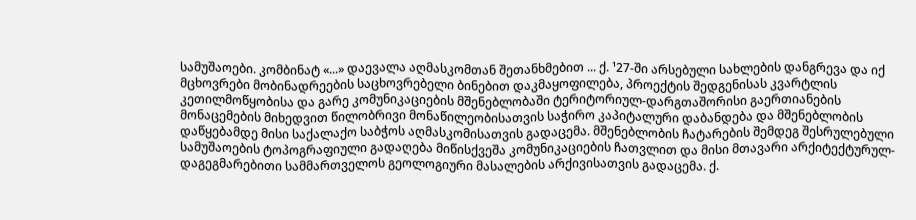სამუშაოები. კომბინატ «...» დაევალა აღმასკომთან შეთანხმებით ... ქ. ¹27-ში არსებული სახლების დანგრევა და იქ მცხოვრები მობინადრეების საცხოვრებელი ბინებით დაკმაყოფილება, პროექტის შედგენისას კვარტლის კეთილმოწყობისა და გარე კომუნიკაციების მშენებლობაში ტერიტორიულ-დარგთაშორისი გაერთიანების მონაცემების მიხედვით წილობრივი მონაწილეობისათვის საჭირო კაპიტალური დაბანდება და მშენებლობის დაწყებამდე მისი საქალაქო საბჭოს აღმასკომისათვის გადაცემა. მშენებლობის ჩატარების შემდეგ შესრულებული სამუშაოების ტოპოგრაფიული გადაღება მიწისქვეშა კომუნიკაციების ჩათვლით და მისი მთავარი არქიტექტურულ-დაგეგმარებითი სამმართველოს გეოლოგიური მასალების არქივისათვის გადაცემა. ქ.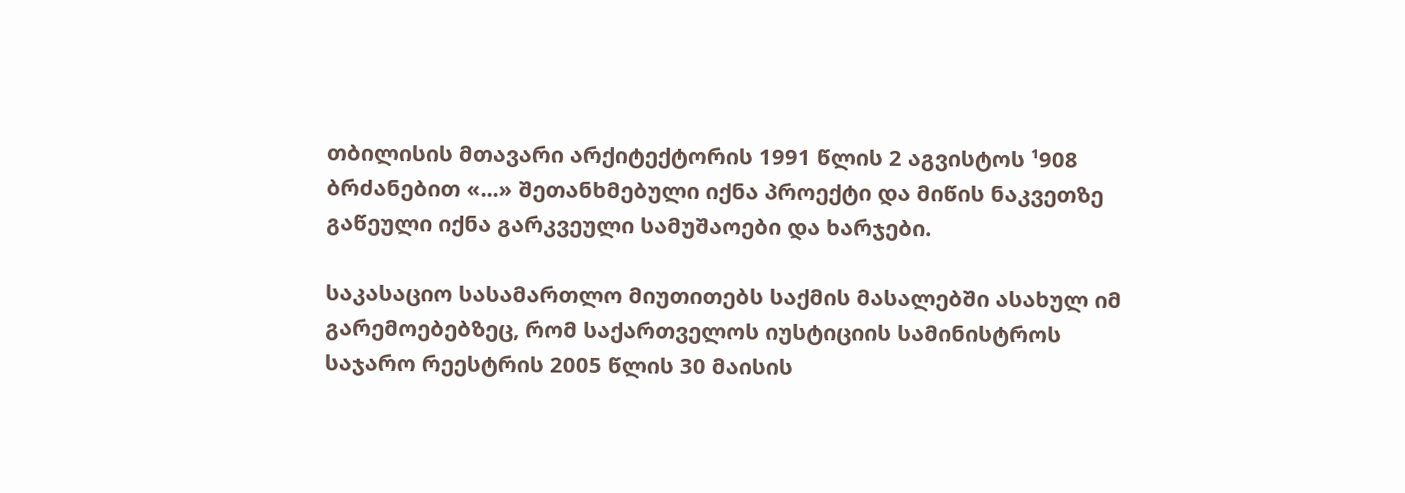თბილისის მთავარი არქიტექტორის 1991 წლის 2 აგვისტოს ¹908 ბრძანებით «...» შეთანხმებული იქნა პროექტი და მიწის ნაკვეთზე გაწეული იქნა გარკვეული სამუშაოები და ხარჯები.

საკასაციო სასამართლო მიუთითებს საქმის მასალებში ასახულ იმ გარემოებებზეც, რომ საქართველოს იუსტიციის სამინისტროს საჯარო რეესტრის 2005 წლის 30 მაისის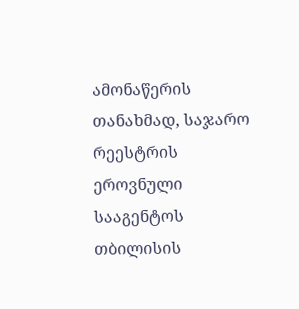ამონაწერის თანახმად, საჯარო რეესტრის ეროვნული სააგენტოს თბილისის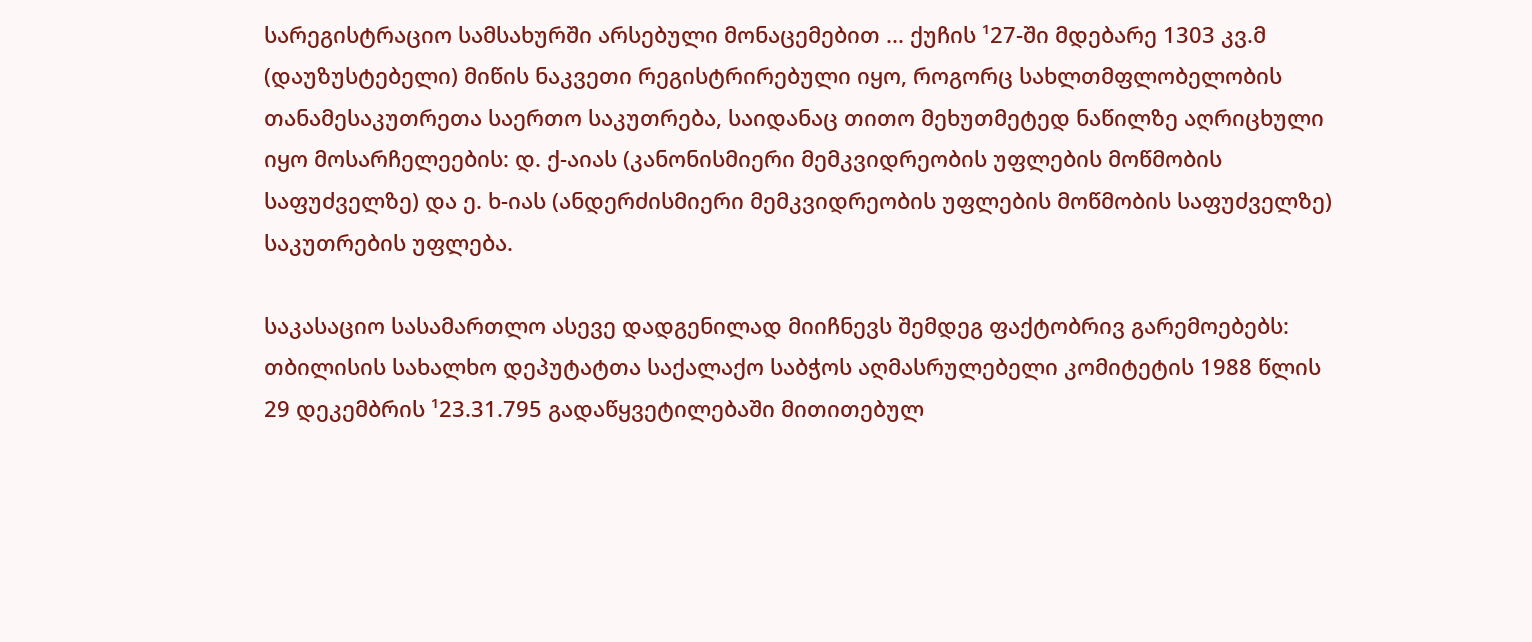სარეგისტრაციო სამსახურში არსებული მონაცემებით ... ქუჩის ¹27-ში მდებარე 1303 კვ.მ (დაუზუსტებელი) მიწის ნაკვეთი რეგისტრირებული იყო, როგორც სახლთმფლობელობის თანამესაკუთრეთა საერთო საკუთრება, საიდანაც თითო მეხუთმეტედ ნაწილზე აღრიცხული იყო მოსარჩელეების: დ. ქ-აიას (კანონისმიერი მემკვიდრეობის უფლების მოწმობის საფუძველზე) და ე. ხ-იას (ანდერძისმიერი მემკვიდრეობის უფლების მოწმობის საფუძველზე) საკუთრების უფლება.

საკასაციო სასამართლო ასევე დადგენილად მიიჩნევს შემდეგ ფაქტობრივ გარემოებებს: თბილისის სახალხო დეპუტატთა საქალაქო საბჭოს აღმასრულებელი კომიტეტის 1988 წლის 29 დეკემბრის ¹23.31.795 გადაწყვეტილებაში მითითებულ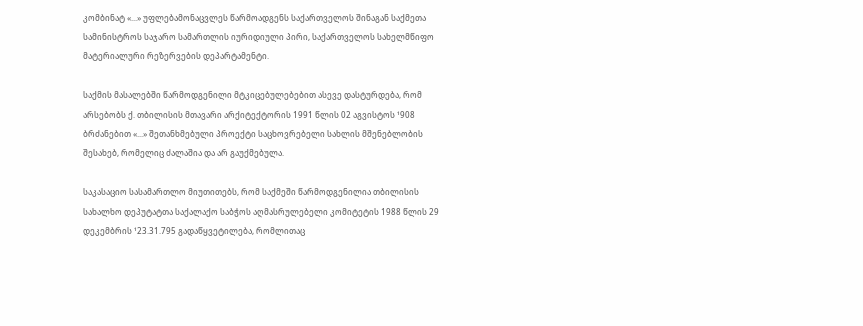კომბინატ «...» უფლებამონაცვლეს წარმოადგენს საქართველოს შინაგან საქმეთა სამინისტროს საჯარო სამართლის იურიდიული პირი, საქართველოს სახელმწიფო მატერიალური რეზერვების დეპარტამენტი.

საქმის მასალებში წარმოდგენილი მტკიცებულებებით ასევე დასტურდება, რომ არსებობს ქ. თბილისის მთავარი არქიტექტორის 1991 წლის 02 აგვისტოს ¹908 ბრძანებით «...» შეთანხმებული პროექტი საცხოვრებელი სახლის მშენებლობის შესახებ, რომელიც ძალაშია და არ გაუქმებულა.

საკასაციო სასამართლო მიუთითებს, რომ საქმეში წარმოდგენილია თბილისის სახალხო დეპუტატთა საქალაქო საბჭოს აღმასრულებელი კომიტეტის 1988 წლის 29 დეკემბრის ¹23.31.795 გადაწყვეტილება, რომლითაც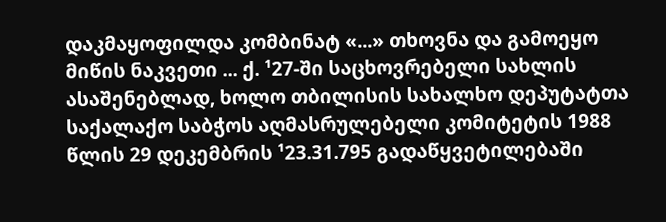დაკმაყოფილდა კომბინატ «...» თხოვნა და გამოეყო მიწის ნაკვეთი ... ქ. ¹27-ში საცხოვრებელი სახლის ასაშენებლად, ხოლო თბილისის სახალხო დეპუტატთა საქალაქო საბჭოს აღმასრულებელი კომიტეტის 1988 წლის 29 დეკემბრის ¹23.31.795 გადაწყვეტილებაში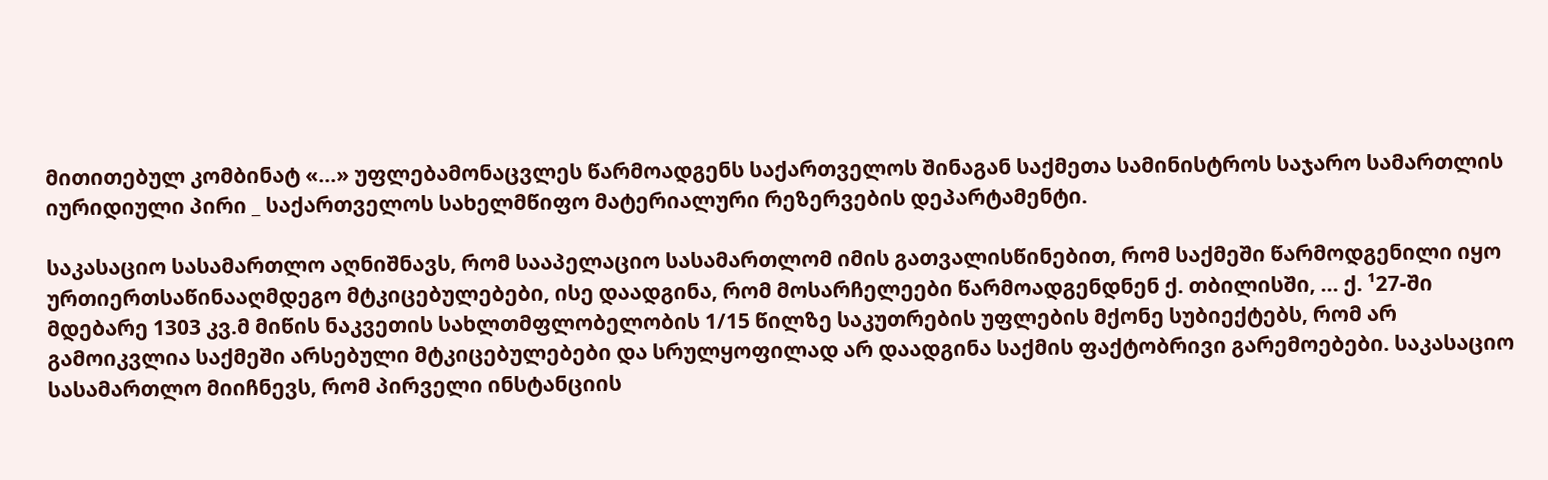მითითებულ კომბინატ «...» უფლებამონაცვლეს წარმოადგენს საქართველოს შინაგან საქმეთა სამინისტროს საჯარო სამართლის იურიდიული პირი _ საქართველოს სახელმწიფო მატერიალური რეზერვების დეპარტამენტი.

საკასაციო სასამართლო აღნიშნავს, რომ სააპელაციო სასამართლომ იმის გათვალისწინებით, რომ საქმეში წარმოდგენილი იყო ურთიერთსაწინააღმდეგო მტკიცებულებები, ისე დაადგინა, რომ მოსარჩელეები წარმოადგენდნენ ქ. თბილისში, ... ქ. ¹27-ში მდებარე 1303 კვ.მ მიწის ნაკვეთის სახლთმფლობელობის 1/15 წილზე საკუთრების უფლების მქონე სუბიექტებს, რომ არ გამოიკვლია საქმეში არსებული მტკიცებულებები და სრულყოფილად არ დაადგინა საქმის ფაქტობრივი გარემოებები. საკასაციო სასამართლო მიიჩნევს, რომ პირველი ინსტანციის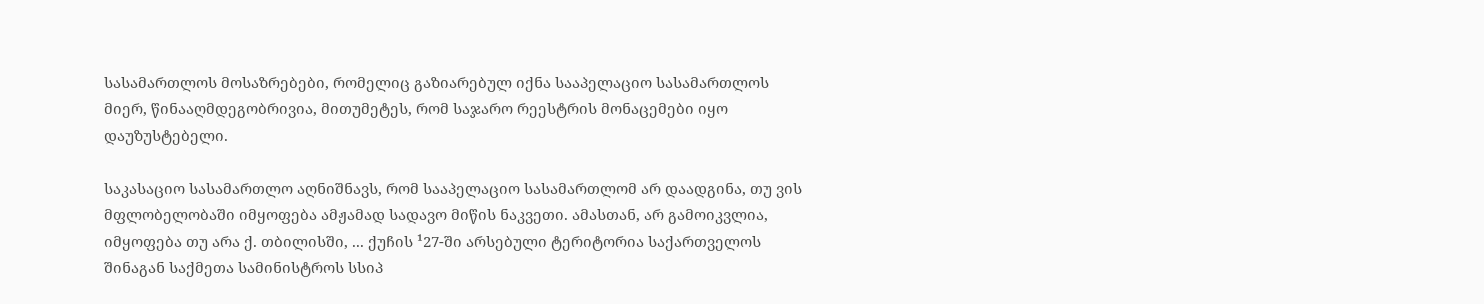სასამართლოს მოსაზრებები, რომელიც გაზიარებულ იქნა სააპელაციო სასამართლოს მიერ, წინააღმდეგობრივია, მითუმეტეს, რომ საჯარო რეესტრის მონაცემები იყო დაუზუსტებელი.

საკასაციო სასამართლო აღნიშნავს, რომ სააპელაციო სასამართლომ არ დაადგინა, თუ ვის მფლობელობაში იმყოფება ამჟამად სადავო მიწის ნაკვეთი. ამასთან, არ გამოიკვლია, იმყოფება თუ არა ქ. თბილისში, ... ქუჩის ¹27-ში არსებული ტერიტორია საქართველოს შინაგან საქმეთა სამინისტროს სსიპ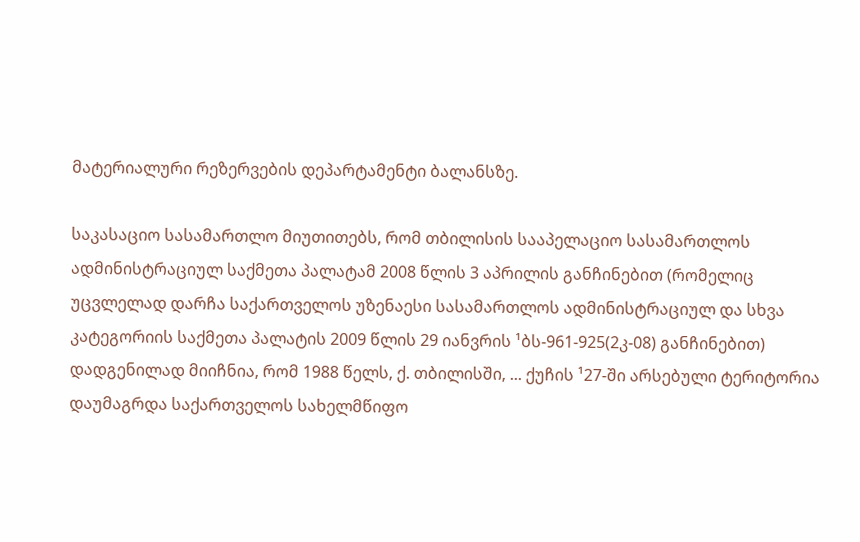მატერიალური რეზერვების დეპარტამენტი ბალანსზე.

საკასაციო სასამართლო მიუთითებს, რომ თბილისის სააპელაციო სასამართლოს ადმინისტრაციულ საქმეთა პალატამ 2008 წლის 3 აპრილის განჩინებით (რომელიც უცვლელად დარჩა საქართველოს უზენაესი სასამართლოს ადმინისტრაციულ და სხვა კატეგორიის საქმეთა პალატის 2009 წლის 29 იანვრის ¹ბს-961-925(2კ-08) განჩინებით) დადგენილად მიიჩნია, რომ 1988 წელს, ქ. თბილისში, ... ქუჩის ¹27-ში არსებული ტერიტორია დაუმაგრდა საქართველოს სახელმწიფო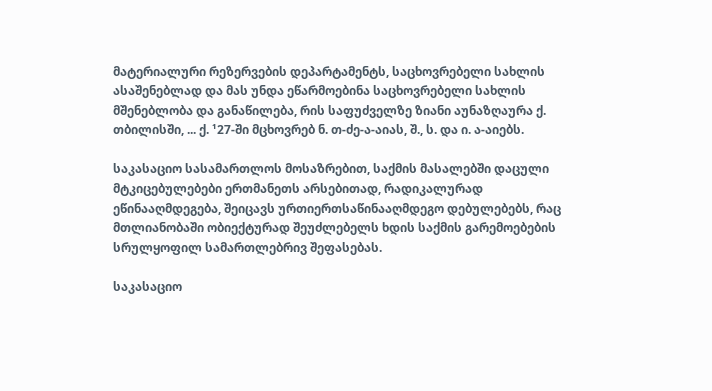მატერიალური რეზერვების დეპარტამენტს, საცხოვრებელი სახლის ასაშენებლად და მას უნდა ეწარმოებინა საცხოვრებელი სახლის მშენებლობა და განაწილება, რის საფუძველზე ზიანი აუნაზღაურა ქ. თბილისში, ... ქ. ¹27-ში მცხოვრებ ნ. თ-ძე-ა-აიას, შ., ს. და ი. ა-აიებს.

საკასაციო სასამართლოს მოსაზრებით, საქმის მასალებში დაცული მტკიცებულებები ერთმანეთს არსებითად, რადიკალურად ეწინააღმდეგება, შეიცავს ურთიერთსაწინააღმდეგო დებულებებს, რაც მთლიანობაში ობიექტურად შეუძლებელს ხდის საქმის გარემოებების სრულყოფილ სამართლებრივ შეფასებას.

საკასაციო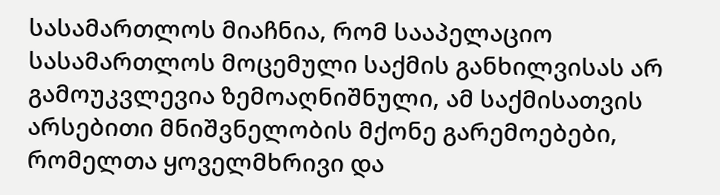სასამართლოს მიაჩნია, რომ სააპელაციო სასამართლოს მოცემული საქმის განხილვისას არ გამოუკვლევია ზემოაღნიშნული, ამ საქმისათვის არსებითი მნიშვნელობის მქონე გარემოებები, რომელთა ყოველმხრივი და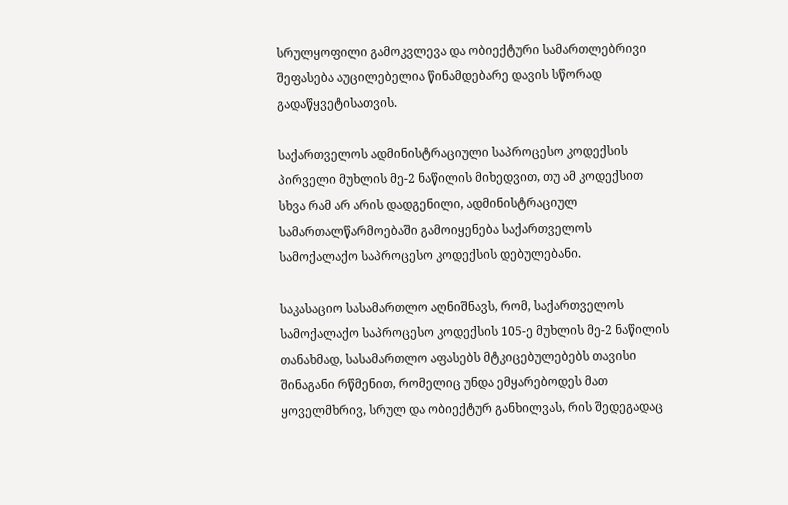სრულყოფილი გამოკვლევა და ობიექტური სამართლებრივი შეფასება აუცილებელია წინამდებარე დავის სწორად გადაწყვეტისათვის.

საქართველოს ადმინისტრაციული საპროცესო კოდექსის პირველი მუხლის მე-2 ნაწილის მიხედვით, თუ ამ კოდექსით სხვა რამ არ არის დადგენილი, ადმინისტრაციულ სამართალწარმოებაში გამოიყენება საქართველოს სამოქალაქო საპროცესო კოდექსის დებულებანი.

საკასაციო სასამართლო აღნიშნავს, რომ, საქართველოს სამოქალაქო საპროცესო კოდექსის 105-ე მუხლის მე-2 ნაწილის თანახმად, სასამართლო აფასებს მტკიცებულებებს თავისი შინაგანი რწმენით, რომელიც უნდა ემყარებოდეს მათ ყოველმხრივ, სრულ და ობიექტურ განხილვას, რის შედეგადაც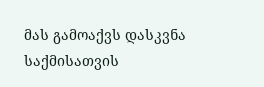მას გამოაქვს დასკვნა საქმისათვის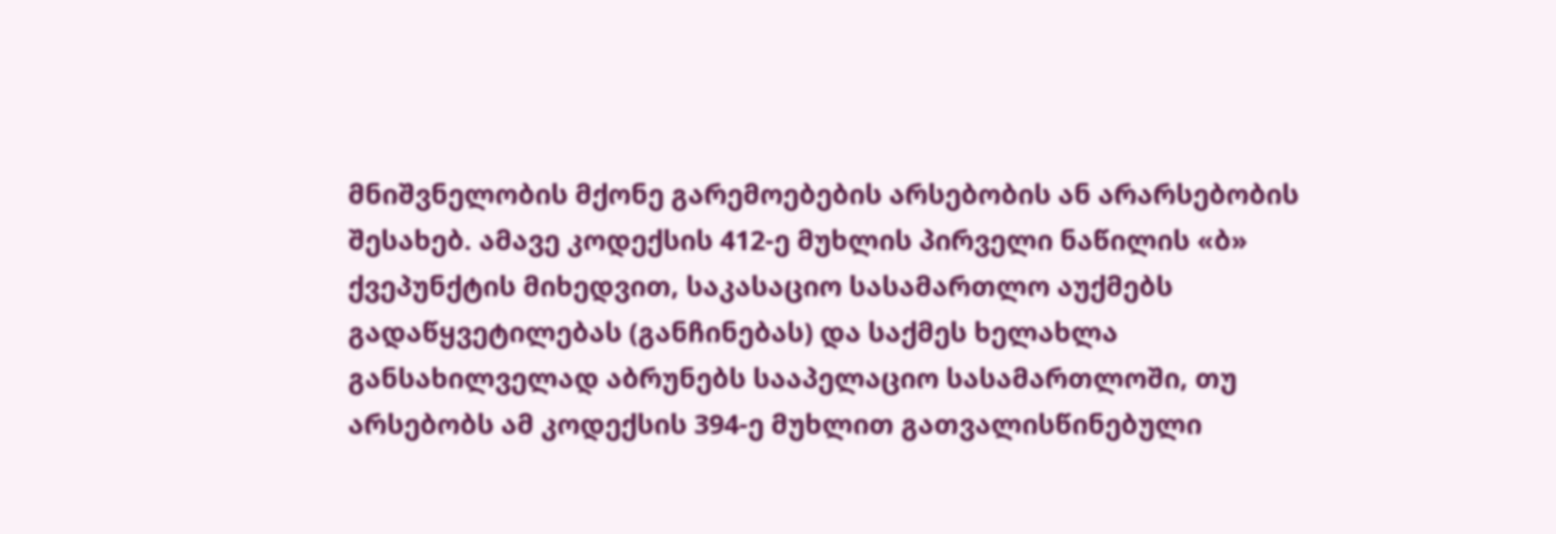მნიშვნელობის მქონე გარემოებების არსებობის ან არარსებობის შესახებ. ამავე კოდექსის 412-ე მუხლის პირველი ნაწილის «ბ» ქვეპუნქტის მიხედვით, საკასაციო სასამართლო აუქმებს გადაწყვეტილებას (განჩინებას) და საქმეს ხელახლა განსახილველად აბრუნებს სააპელაციო სასამართლოში, თუ არსებობს ამ კოდექსის 394-ე მუხლით გათვალისწინებული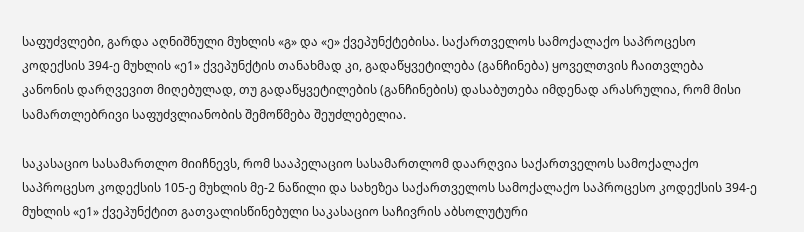საფუძვლები, გარდა აღნიშნული მუხლის «გ» და «ე» ქვეპუნქტებისა. საქართველოს სამოქალაქო საპროცესო კოდექსის 394-ე მუხლის «ე1» ქვეპუნქტის თანახმად კი, გადაწყვეტილება (განჩინება) ყოველთვის ჩაითვლება კანონის დარღვევით მიღებულად, თუ გადაწყვეტილების (განჩინების) დასაბუთება იმდენად არასრულია, რომ მისი სამართლებრივი საფუძვლიანობის შემოწმება შეუძლებელია.

საკასაციო სასამართლო მიიჩნევს, რომ სააპელაციო სასამართლომ დაარღვია საქართველოს სამოქალაქო საპროცესო კოდექსის 105-ე მუხლის მე-2 ნაწილი და სახეზეა საქართველოს სამოქალაქო საპროცესო კოდექსის 394-ე მუხლის «ე1» ქვეპუნქტით გათვალისწინებული საკასაციო საჩივრის აბსოლუტური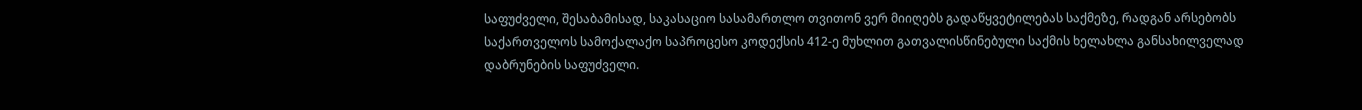საფუძველი, შესაბამისად, საკასაციო სასამართლო თვითონ ვერ მიიღებს გადაწყვეტილებას საქმეზე, რადგან არსებობს საქართველოს სამოქალაქო საპროცესო კოდექსის 412-ე მუხლით გათვალისწინებული საქმის ხელახლა განსახილველად დაბრუნების საფუძველი.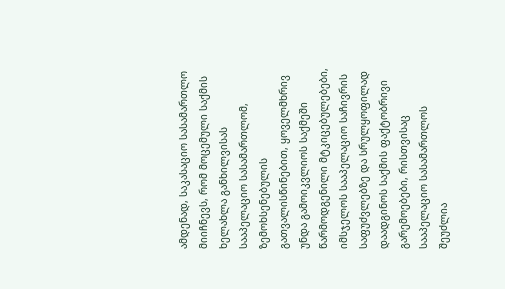ამდენად, საკასაციო სასამართლო მიიჩნევს, რომ მოცემული საქმის ხელახლა განხილვისას სააპელაციო სასამართლომ, ზემოხსენებულის გათვალისწინებით, ყოველმხრივ უნდა გამოიკვლიოს საქმეში წარმოდგენილი მტკიცებულებები, იმსჯელოს სააპელაციო საჩივრის საფუძვლებზე და სრულყოფილად დაადგინოს საქმის ფაქტობრივი გარემოებები, რისთვისაც სააპელაციო სასამართლოს შეუძლია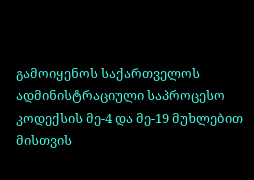გამოიყენოს საქართველოს ადმინისტრაციული საპროცესო კოდექსის მე-4 და მე-19 მუხლებით მისთვის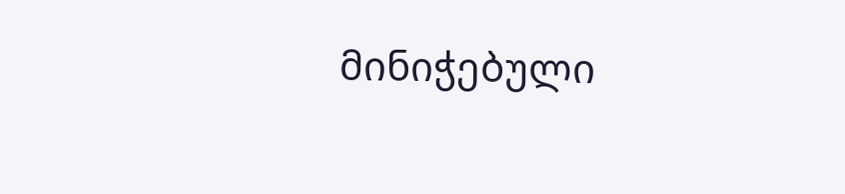მინიჭებული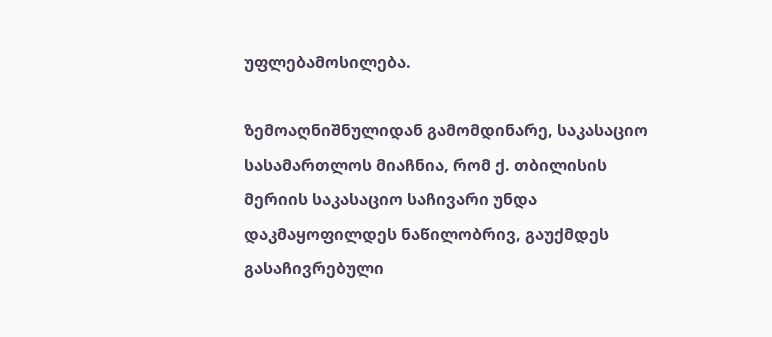უფლებამოსილება.

ზემოაღნიშნულიდან გამომდინარე, საკასაციო სასამართლოს მიაჩნია, რომ ქ. თბილისის მერიის საკასაციო საჩივარი უნდა დაკმაყოფილდეს ნაწილობრივ, გაუქმდეს გასაჩივრებული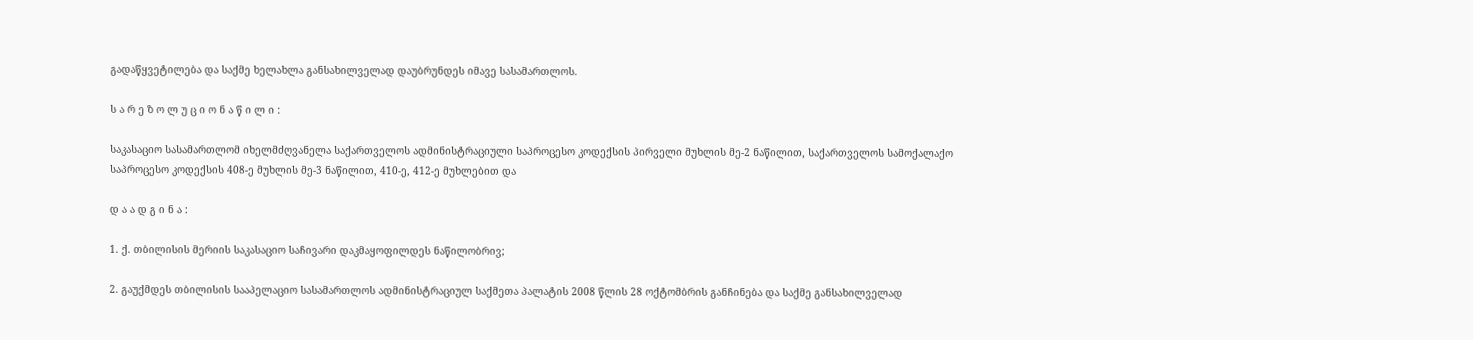გადაწყვეტილება და საქმე ხელახლა განსახილველად დაუბრუნდეს იმავე სასამართლოს.

ს ა რ ე ზ ო ლ უ ც ი ო ნ ა წ ი ლ ი :

საკასაციო სასამართლომ იხელმძღვანელა საქართველოს ადმინისტრაციული საპროცესო კოდექსის პირველი მუხლის მე-2 ნაწილით, საქართველოს სამოქალაქო საპროცესო კოდექსის 408-ე მუხლის მე-3 ნაწილით, 410-ე, 412-ე მუხლებით და

დ ა ა დ გ ი ნ ა :

1. ქ. თბილისის მერიის საკასაციო საჩივარი დაკმაყოფილდეს ნაწილობრივ;

2. გაუქმდეს თბილისის სააპელაციო სასამართლოს ადმინისტრაციულ საქმეთა პალატის 2008 წლის 28 ოქტომბრის განჩინება და საქმე განსახილველად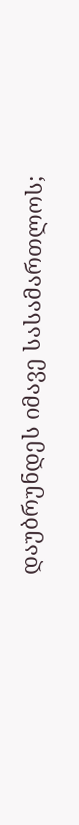დაუბრუნდეს იმავე სასამართლოს;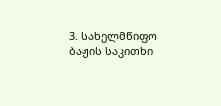3. სახელმწიფო ბაჟის საკითხი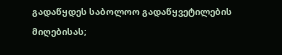გადაწყდეს საბოლოო გადაწყვეტილების მიღებისას;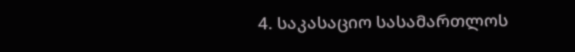4. საკასაციო სასამართლოს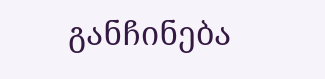განჩინება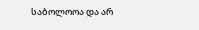საბოლოოა და არ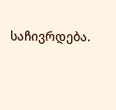საჩივრდება.